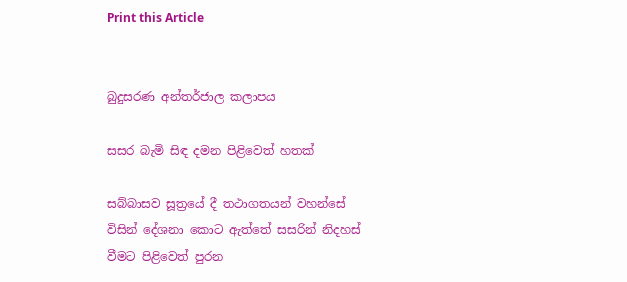Print this Article


බුදුසරණ අන්තර්ජාල කලාපය

සසර බැමි සිඳ දමන පිළිවෙත් හතක්

සබ්බාසව සූත්‍රයේ දී තථාගතයන් වහන්සේ විසින් දේශනා කොට ඇත්තේ සසරින් නිදහස් වීමට පිළිවෙත් පුරන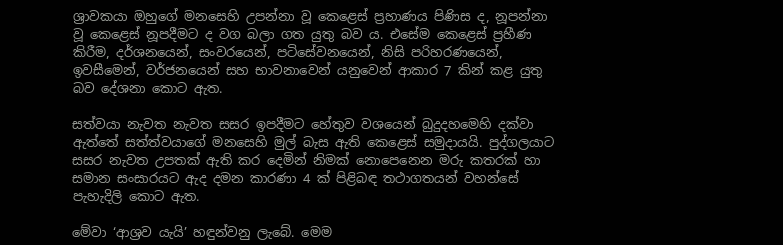ශ්‍රාවකයා ඔහුගේ මනසෙහි උපන්නා වූ කෙළෙස් ප්‍රහාණය පිණිස ද, නූපන්නා වූ කෙළෙස් නූපදීමට ද වග බලා ගත යුතු බව ය. එසේම කෙළෙස් ප්‍රහීණ කිරීම, දර්ශනයෙන්, සංවරයෙන්, පටිසේවනයෙන්, නිසි පරිහරණයෙන්, ඉවසීමෙන්, වර්ජනයෙන් සහ භාවනාවෙන් යනුවෙන් ආකාර 7 කින් කළ යුතු බව දේශනා කොට ඇත.

සත්වයා නැවත නැවත සසර ඉපදීමට හේතුව වශයෙන් බුදුදහමෙහි දක්වා ඇත්තේ සත්ත්වයාගේ මනසෙහි මුල් බැස ඇති කෙළෙස් සමුදායයි. පුද්ගලයාට සසර නැවත උපතක් ඇති කර දෙමින් නිමක් නොපෙනෙන මරු කතරක් හා සමාන සංසාරයට ඇද දමන කාරණා 4 ක් පිළිබඳ තථාගතයන් වහන්සේ පැහැදිලි කොට ඇත.

මේවා ‘ආශ්‍රව යැයි’ හඳුන්වනු ලැබේ. මෙම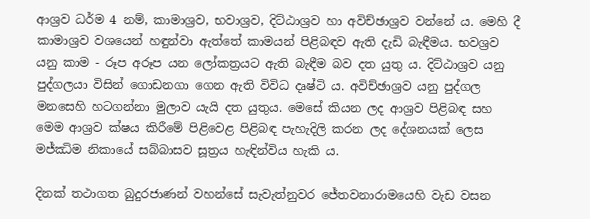ආශ්‍රව ධර්ම 4 නම්, කාමාශ්‍රව, භවාශ්‍රව, දිට්ඨාශ්‍රව හා අවිච්ඡාශ්‍රව වන්නේ ය. මෙහි දී කාමාශ්‍රව වශයෙන් හඳුන්වා ඇත්තේ කාමයන් පිළිබඳව ඇති දැඩි බැඳීමය. භවශ්‍රව යනු කාම - රූප අරූප යන ලෝකත්‍රයට ඇති බැඳීම බව දත යුතු ය. දිට්ඨාශ්‍රව යනු පුද්ගලයා විසින් ගොඩනගා ගෙන ඇති විවිධ දෘෂ්ටි ය. අවිච්ඡාශ්‍රව යනු පුද්ගල මනසෙහි හටගන්නා මුලාව යැයි දත යුතුය. මෙසේ කියන ලද ආශ්‍රව පිළිබඳ සහ මෙම ආශ්‍රව ක්ෂය කිරීමේ පිළිවෙළ පිළිබඳ පැහැදිලි කරන ලද දේශනයක් ලෙස මජ්ඣිම නිකායේ සබ්බාසව සූත්‍රය හැඳින්විය හැකි ය.

දිනක් තථාගත බුදුරජාණන් වහන්සේ සැවැත්නුවර ජේතවනාරාමයෙහි වැඩ වසන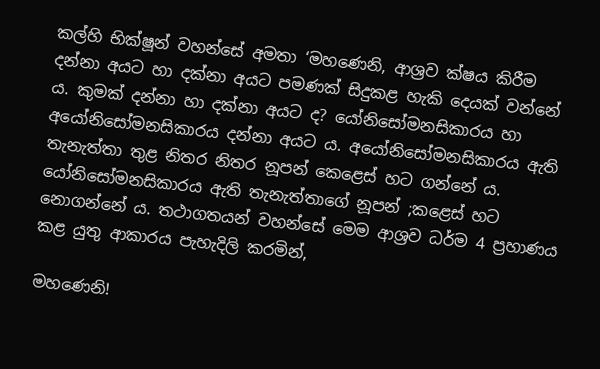කල්හි භික්ෂූන් වහන්සේ අමතා ‘මහණෙනි, ආශ්‍රව ක්ෂය කිරීම දන්නා අයට හා දක්නා අයට පමණක් සිදුකළ හැකි දෙයක් වන්නේ ය. කුමක් දන්නා හා දක්නා අයට ද? යෝනිසෝමනසිකාරය හා අයෝනිසෝමනසිකාරය දන්නා අයට ය. අයෝනිසෝමනසිකාරය ඇති තැනැත්තා තුළ නිතර නිතර නූපන් කෙළෙස් හට ගන්නේ ය. යෝනිසෝමනසිකාරය ඇති තැනැත්තාගේ නූපන් ;කළෙස් හට නොගන්නේ ය. තථාගතයන් වහන්සේ මෙම ආශ්‍රව ධර්ම 4 ප්‍රහාණය කළ යුතු ආකාරය පැහැදිලි කරමින්,

මහණෙනි!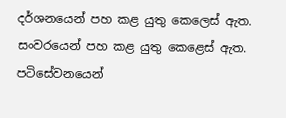දර්ශනයෙන් පහ කළ යුතු කෙලෙස් ඇත. සංවරයෙන් පහ කළ යුතු කෙළෙස් ඇත. පටිසේවනයෙන්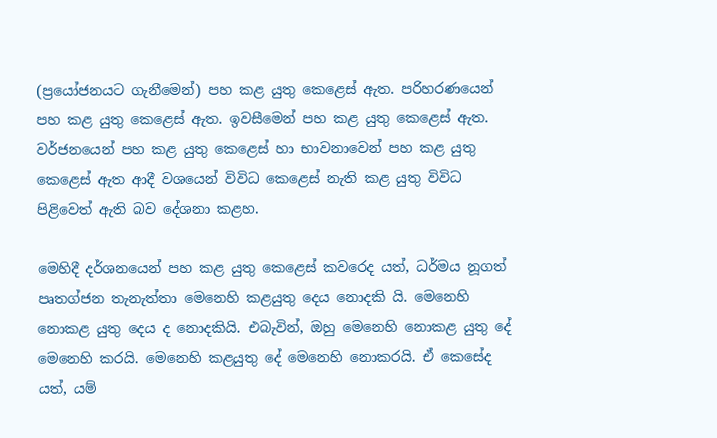(ප්‍රයෝජනයට ගැනීමෙන්) පහ කළ යුතු කෙළෙස් ඇත. පරිහරණයෙන් පහ කළ යුතු කෙළෙස් ඇත. ඉවසීමෙන් පහ කළ යුතු කෙළෙස් ඇත. වර්ජනයෙන් පහ කළ යුතු කෙළෙස් හා භාවනාවෙන් පහ කළ යුතු කෙළෙස් ඇත ආදී වශයෙන් විවිධ කෙළෙස් නැති කළ යුතු විවිධ පිළිවෙත් ඇති බව දේශනා කළහ.

මෙහිදී දර්ශනයෙන් පහ කළ යුතු කෙළෙස් කවරෙද යත්, ධර්මය නූගත් පෘතග්ජන තැනැත්තා මෙනෙහි කළයුතු දෙය නොදකි යි. මෙනෙහි නොකළ යුතු දෙය ද නොදකියි. එබැවින්, ඔහු මෙනෙහි නොකළ යුතු දේ මෙනෙහි කරයි. මෙනෙහි කළයුතු දේ මෙනෙහි නොකරයි. ඒ කෙසේද යත්, යම්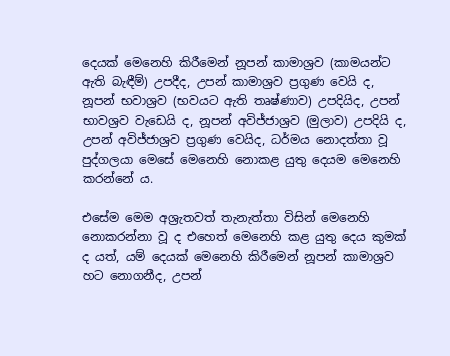දෙයක් මෙනෙහි කිරීමෙන් නූපන් කාමාශ්‍රව (කාමයන්ට ඇති බැඳීම්) උපදීද, උපන් කාමාශ්‍රව ප්‍රගුණ වෙයි ද, නූපන් භවාශ්‍රව (භවයට ඇති තෘෂ්ණාව) උපදියිද, උපන් භාවශ්‍රව වැඩෙයි ද, නූපන් අවිජ්ජාශ්‍රව (මුලාව) උපදියි ද, උපන් අවිජ්ජාශ්‍රව ප්‍රගුණ වෙයිද, ධර්මය නොදත්තා වූ පුද්ගලයා මෙසේ මෙනෙහි නොකළ යුතු දෙයම මෙනෙහි කරන්නේ ය.

එසේම මෙම අශ්‍රැතවත් තැනැත්තා විසින් මෙනෙහි නොකරන්නා වූ ද එහෙත් මෙනෙහි කළ යුතු දෙය කුමක් ද යත්, යම් දෙයක් මෙනෙහි කිරීමෙන් නූපන් කාමාශ්‍රව හට නොගනීද, උපන්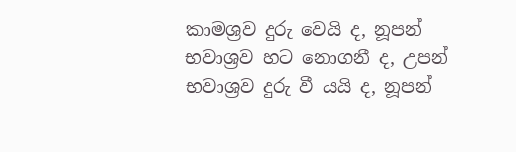කාමශ්‍රව දුරු වෙයි ද, නූපන් භවාශ්‍රව හට නොගනී ද, උපන් භවාශ්‍රව දුරු වී යයි ද, නූපන්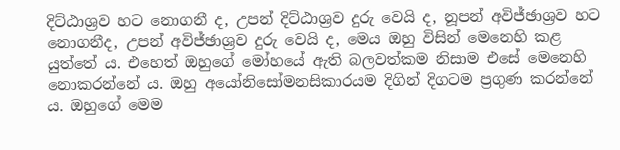දිට්ඨාශ්‍රව හට නොගනී ද, උපන් දිට්ඨාශ්‍රව දුරු වෙයි ද, නූපන් අවිජ්ඡාශ්‍රව හට නොගනීද, උපන් අවිජ්ඡාශ්‍රව දුරු වෙයි ද, මෙය ඔහු විසින් මෙනෙහි කළ යුත්තේ ය. එහෙත් ඔහුගේ මෝහයේ ඇති බලවත්කම නිසාම එසේ මෙනෙහි නොකරන්නේ ය. ඔහු අයෝනිසෝමනසිකාරයම දිගින් දිගටම ප්‍රගුණ කරන්නේ ය. ඔහුගේ මෙම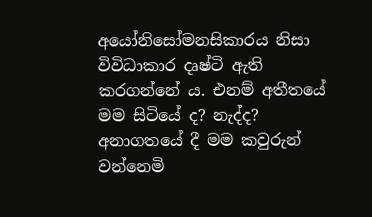අයෝනිසෝමනසිකාරය නිසා විවිධාකාර දෘෂ්ටි ඇති කරගන්නේ ය. එනම් අතීතයේ මම සිටියේ ද? නැද්ද? අනාගතයේ දී මම කවුරුන් වන්නෙමි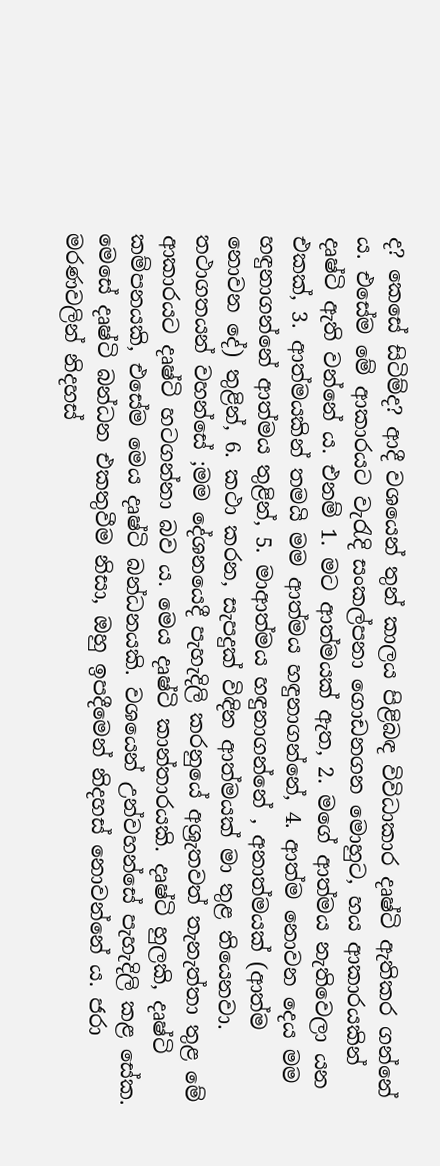ද? කෙසේ සිටිම්ද? ආදී වශයෙන් තුන් කාලය පිළිබඳ විවිධාකාර දෘෂ්ටි ඇතිකර ගන්නේ ය. එසේම මේ ආකාරයට වැරැදි සංකල්පනා ගොඩනගන මොහුට, හය ආකාරයකින් දෘෂ්ටි ඇති වන්නේ ය. එනම් 1. මට ආත්මයක් ඇත, 2. මගේ ආත්මය නැතිවෙලා යන එකක්, 3. ආත්මයකින් තමයි මම ආත්මය හඳුනාගන්නේ, 4. ආත්ම නොවන දෙය මම හඳුනාගන්නේ ආත්මය තුළින්, 5. මාආත්මය හඳුනාගන්නේ , අනාත්මයක් (ආත්ම නොවන දේ) තුළින්, 6. කථා කරන, සැපදුක් විඳින ආත්මයක් මා තුළ තියෙනවා. තථාගතයන් වහන්සේ ;මම දේශනයෙදී පැහැදිලි කරනුයේ අශ්‍රැතවත් තැනැත්තා තුළ මේ ආකාරයට දෘෂ්ටි හටගන්නා බව ය. මෙය දෘෂ්ටි කාන්තාරයකි. දෘෂ්ටි හුලකි, දෘෂ්ටි කම්පනයකි, එසේම මෙය දෘෂ්ටි බන්ධනයකි. වශයෙන් උන්වහන්සේ පැහැදිලි කළ සේක. මෙසේ දෘෂ්ටි බන්ධන එකතුවීම නිසා, ඔහු ඉපදීමෙන් නිදහස් නොවන්නේ ය. ජරා මරණවලින් නිදහස්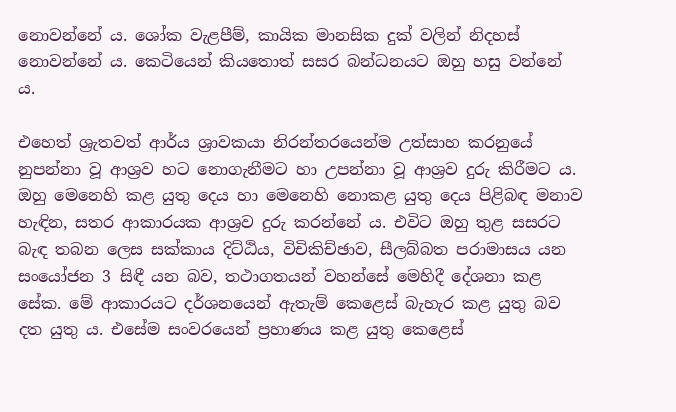නොවන්නේ ය. ශෝක වැළපීම්, කායික මානසික දුක් වලින් නිදහස් නොවන්නේ ය. කෙටියෙන් කියතොත් සසර බන්ධනයට ඔහු හසු වන්නේ ය.

එහෙත් ශ්‍රැතවත් ආර්ය ශ්‍රාවකයා නිරන්තරයෙන්ම උත්සාහ කරනුයේ නුපන්නා වූ ආශ්‍රව හට නොගැනීමට හා උපන්නා වූ ආශ්‍රව දුරු කිරීමට ය. ඔහු මෙනෙහි කළ යුතු දෙය හා මෙනෙහි නොකළ යුතු දෙය පිළිබඳ මනාව හැඳින, සතර ආකාරයක ආශ්‍රව දුරු කරන්නේ ය. එවිට ඔහු තුළ සසරට බැඳ තබන ලෙස සක්කාය දිට්ඨිය, විචිකිච්ඡාව, සීලබ්බත පරාමාසය යන සංයෝජන 3 සිඳී යන බව, තථාගතයන් වහන්සේ මෙහිදී දේශනා කළ සේක. මේ ආකාරයට දර්ශනයෙන් ඇතැම් කෙළෙස් බැහැර කළ යුතු බව දත යුතු ය. එසේම සංවරයෙන් ප්‍රහාණය කළ යුතු කෙළෙස්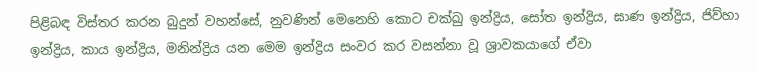පිළිබඳ විස්තර කරන බුදුන් වහන්සේ, නුවණින් මෙනෙහි කොට චක්ඛු ඉන්ද්‍රිය, සෝත ඉන්ද්‍රිය, ඝාණ ඉන්ද්‍රිය, ජිව්හා ඉන්ද්‍රිය, කාය ඉන්ද්‍රිය, මනින්ද්‍රිය යන මෙම ඉන්ද්‍රිය සංවර කර වසන්නා වූ ශ්‍රාවකයාගේ ඒවා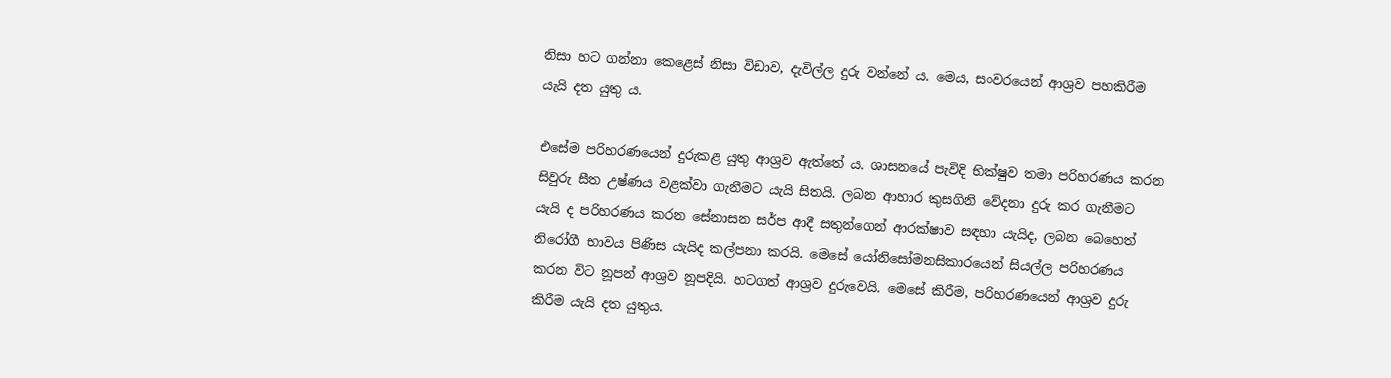නිසා හට ගන්නා කෙළෙස් නිසා විඩාව, දැවිල්ල දුරු වන්නේ ය. මෙය, සංවරයෙන් ආශ්‍රව පහකිරීම යැයි දත යුතු ය.

එසේම පරිහරණයෙන් දුරුකළ යුතු ආශ්‍රව ඇත්තේ ය. ශාසනයේ පැවිදි භික්ෂුව තමා පරිහරණය කරන සිවුරු සීත උෂ්ණය වළක්වා ගැනීමට යැයි සිතයි. ලබන ආහාර කුසගිනි වේදනා දුරු කර ගැනීමට යැයි ද පරිහරණය කරන සේනාසන සර්ප ආදී සතුන්ගෙන් ආරක්ෂාව සඳහා යැයිද, ලබන බෙහෙත් නිරෝගී භාවය පිණිස යැයිද කල්පනා කරයි. මෙසේ යෝනිසෝමනසිකාරයෙන් සියල්ල පරිහරණය කරන විට නූපන් ආශ්‍රව නූපදියි. හටගත් ආශ්‍රව දුරුවෙයි. මෙසේ කිරීම, පරිහරණයෙන් ආශ්‍රව දුරු කිරීම යැයි දත යුතුය.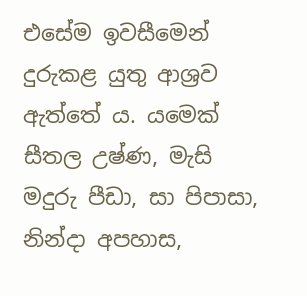එසේම ඉවසීමෙන් දුරුකළ යුතු ආශ්‍රව ඇත්තේ ය. යමෙක් සීතල උෂ්ණ, මැසි මදුරු පීඩා, සා පිපාසා, නින්දා අපහාස,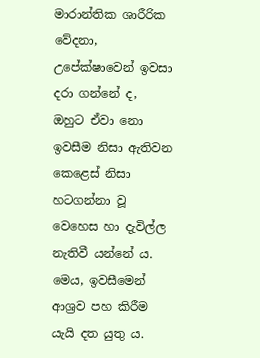මාරාන්තික ශාරීරික වේදනා, උපේක්ෂාවෙන් ඉවසා දරා ගන්නේ ද, ඔහුට ඒවා නො ඉවසීම නිසා ඇතිවන කෙළෙස් නිසා හටගන්නා වූ වෙහෙස හා දැවිල්ල නැතිවී යන්නේ ය. මෙය, ඉවසීමෙන් ආශ්‍රව පහ කිරීම යැයි දත යුතු ය.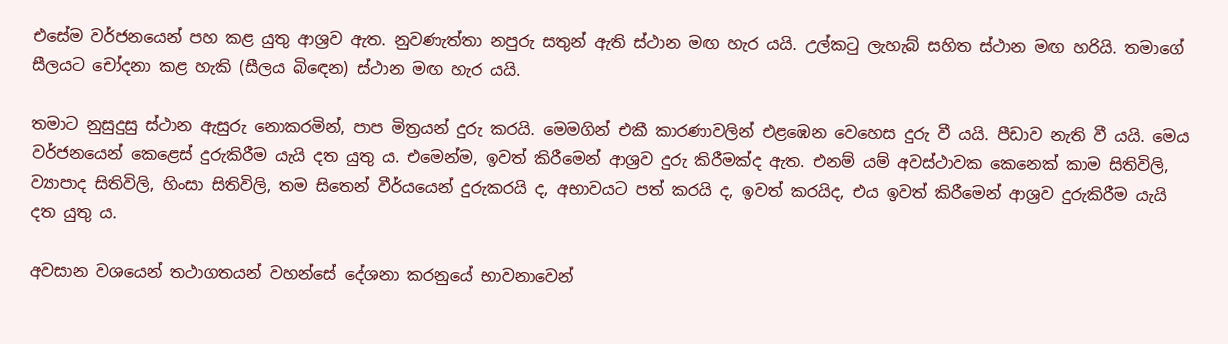එසේම වර්ජනයෙන් පහ කළ යුතු ආශ්‍රව ඇත. නුවණැත්තා නපුරු සතුන් ඇති ස්ථාන මඟ හැර යයි. උල්කටු ලැහැබ් සහිත ස්ථාන මඟ හරියි. තමාගේ සීලයට චෝදනා කළ හැකි (සීලය බිඳෙන) ස්ථාන මඟ හැර යයි.

තමාට නුසුදුසු ස්ථාන ඇසුරු නොකරමින්, පාප මිත්‍රයන් දුරු කරයි. මෙමගින් එකී කාරණාවලින් එළඹෙන වෙහෙස දුරු වී යයි. පීඩාව නැති වී යයි. මෙය වර්ජනයෙන් කෙළෙස් දුරුකිරීම යැයි දත යුතු ය. එමෙන්ම, ඉවත් කිරීමෙන් ආශ්‍රව දුරු කිරීමක්ද ඇත. එනම් යම් අවස්ථාවක කෙනෙක් කාම සිතිවිලි, ව්‍යාපාද සිතිවිලි, හිංසා සිතිවිලි, තම සිතෙන් වීර්යයෙන් දුරුකරයි ද, අභාවයට පත් කරයි ද, ඉවත් කරයිද, එය ඉවත් කිරීමෙන් ආශ්‍රව දුරුකිරීම යැයි දත යුතු ය.

අවසාන වශයෙන් තථාගතයන් වහන්සේ දේශනා කරනුයේ භාවනාවෙන්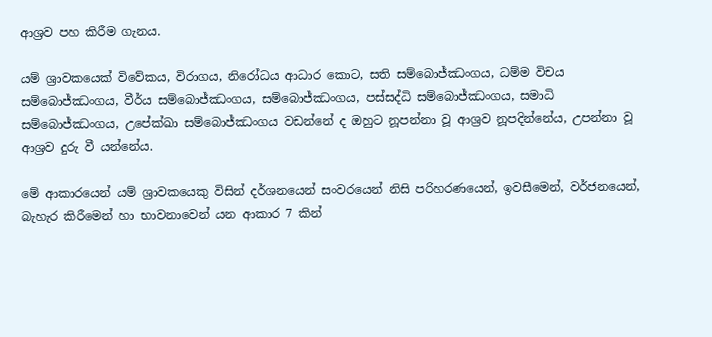ආශ්‍රව පහ කිරීම ගැනය.

යම් ශ්‍රාවකයෙක් විවේකය, විරාගය, නිරෝධය ආධාර කොට, සති සම්බොජ්ඣංගය, ධම්ම විචය සම්බොජ්ඣංගය, වීර්ය සම්බොජ්ඣංගය, සම්බොජ්ඣංගය, පස්සද්ධි සම්බොජ්ඣංගය, සමාධි සම්බොජ්ඣංගය, උපේක්ඛා සම්බොජ්ඣංගය වඩන්නේ ද ඔහුට නූපන්නා වූ ආශ්‍රව නූපදින්නේය, උපන්නා වූ ආශ්‍රව දුරු වී යන්නේය.

මේ ආකාරයෙන් යම් ශ්‍රාවකයෙකු විසින් දර්ශනයෙන් සංවරයෙන් නිසි පරිහරණයෙන්, ඉවසීමෙන්, වර්ජනයෙන්, බැහැර කිරීමෙන් හා භාවනාවෙන් යන ආකාර 7 කින්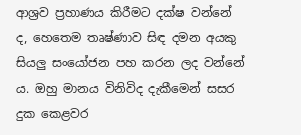ආශ්‍රව ප්‍රහාණය කිරීමට දක්ෂ වන්නේ ද, හෙතෙම තෘෂ්ණාව සිඳ දමන අයකු සියලු සංයෝජන පහ කරන ලද වන්නේ ය. ඔහු මානය විනිවිද දැකීමෙන් සසර දුක කෙළවර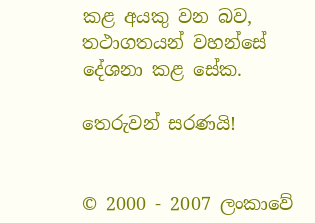කළ අයකු වන බව, තථාගතයන් වහන්සේ දේශනා කළ සේක.

තෙරුවන් සරණයි!


© 2000 - 2007 ලංකාවේ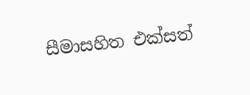සීමාසහිත එක්සත්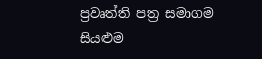ප්‍රවෘත්ති පත්‍ර සමාගම
සියළුම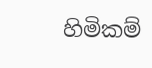හිමිකම්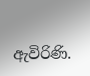ඇවිරිණි.